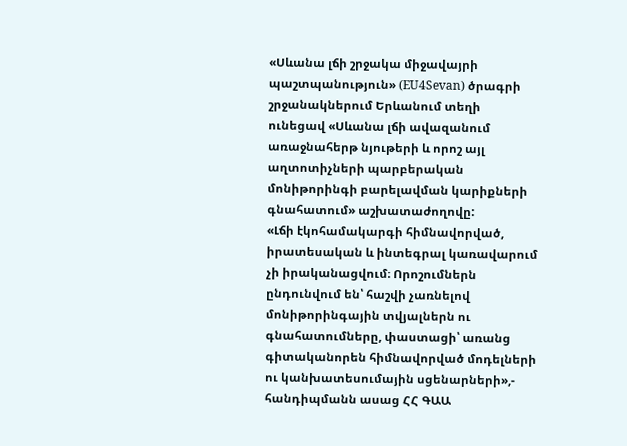«Սևանա լճի շրջակա միջավայրի պաշտպանություն» (EU4Sevan) ծրագրի շրջանակներում Երևանում տեղի ունեցավ «Սևանա լճի ավազանում առաջնահերթ նյութերի և որոշ այլ աղտոտիչների պարբերական մոնիթորինգի բարելավման կարիքների գնահատում» աշխատաժողովը:
«Լճի էկոհամակարգի հիմնավորված, իրատեսական և ինտեգրալ կառավարում չի իրականացվում։ Որոշումներն ընդունվում են՝ հաշվի չառնելով մոնիթորինգային տվյալներն ու գնահատումները, փաստացի՝ առանց գիտականորեն հիմնավորված մոդելների ու կանխատեսումային սցենարների»,- հանդիպմանն ասաց ՀՀ ԳԱԱ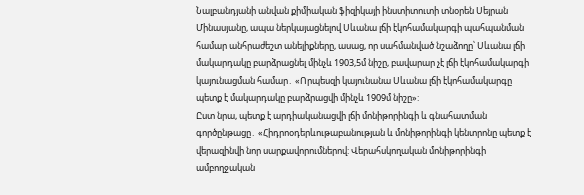Նալբանդյանի անվան քիմիական ֆիզիկայի ինստիտուտի տնօրեն Սեյրան Մինասյանը, ապա ներկայացնելով Սևանա լճի էկոհամակարգի պահպանման համար անհրաժեշտ անելիքները, ասաց, որ սահմանված նշաձողը՝ Սևանա լճի մակարդակը բարձրացնել մինչև 1903,5մ նիշը, բավարար չէ լճի էկոհամակարգի կայունացման համար․ «Որպեսզի կայունանա Սևանա լճի էկոհամակարգը պետք է մակարդակը բարձրացվի մինչև 1909մ նիշը»:
Ըստ նրա, պետք է արդիականացվի լճի մոնիթորինգի և գնահատման գործընթացը․ «Հիդրոօդերևութաբանության և մոնիթորինգի կենտրոնը պետք է վերազինվի նոր սարքավորումներով: Վերահսկողական մոնիթորինգի ամբողջական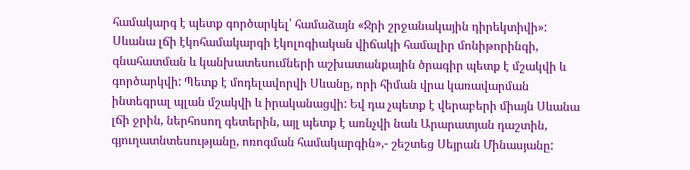համակարգ է պետք գործարկել՝ համաձայն «Ջրի շրջանակային դիրեկտիվի»: Սևանա լճի էկոհամակարգի էկոլոգիական վիճակի համալիր մոնիթորինգի, գնահատման և կանխատեսումների աշխատանքային ծրագիր պետք է մշակվի և գործարկվի: Պետք է մոդելավորվի Սևանը, որի հիման վրա կառավարման ինտեգրալ պլան մշակվի և իրականացվի: Եվ դա չպետք է վերաբերի միայն Սևանա լճի ջրին, ներհոսող գետերին, այլ պետք է առնչվի նաև Արարատյան դաշտին, գյուղատնտեսությանը, ոռոգման համակարգին»,- շեշտեց Սեյրան Մինասյանը: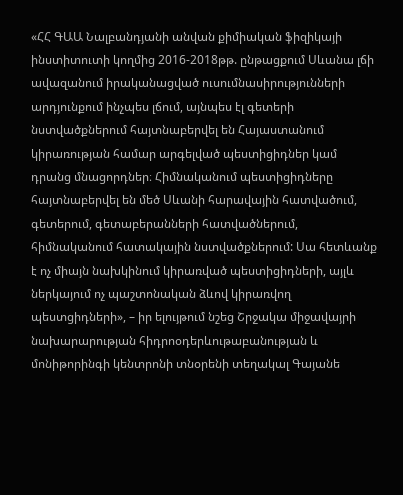«ՀՀ ԳԱԱ Նալբանդյանի անվան քիմիական ֆիզիկայի ինստիտուտի կողմից 2016-2018թթ. ընթացքում Սևանա լճի ավազանում իրականացված ուսումնասիրությունների արդյունքում ինչպես լճում, այնպես էլ գետերի նստվածքներում հայտնաբերվել են Հայաստանում կիրառության համար արգելված պեստիցիդներ կամ դրանց մնացորդներ։ Հիմնականում պեստիցիդները հայտնաբերվել են մեծ Սևանի հարավային հատվածում, գետերում, գետաբերանների հատվածներում, հիմնականում հատակային նստվածքներում: Սա հետևանք է ոչ միայն նախկինում կիրառված պեստիցիդների, այլև ներկայում ոչ պաշտոնական ձևով կիրառվող պեստցիդների», – իր ելույթում նշեց Շրջակա միջավայրի նախարարության հիդրոօդերևութաբանության և մոնիթորինգի կենտրոնի տնօրենի տեղակալ Գայանե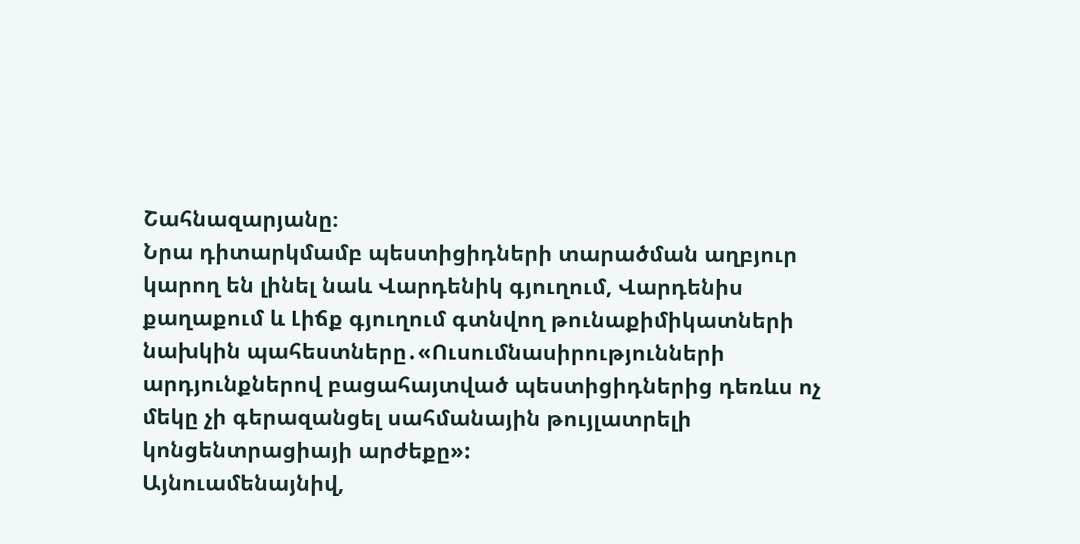Շահնազարյանը։
Նրա դիտարկմամբ պեստիցիդների տարածման աղբյուր կարող են լինել նաև Վարդենիկ գյուղում, Վարդենիս քաղաքում և Լիճք գյուղում գտնվող թունաքիմիկատների նախկին պահեստները․«Ուսումնասիրությունների արդյունքներով բացահայտված պեստիցիդներից դեռևս ոչ մեկը չի գերազանցել սահմանային թույլատրելի կոնցենտրացիայի արժեքը»:
Այնուամենայնիվ,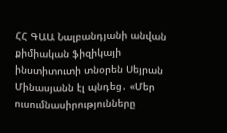ՀՀ ԳԱԱ Նալբանդյանի անվան քիմիական ֆիզիկայի ինստիտուտի տնօրեն Սեյրան Մինասյանն էլ պնդեց․ «Մեր ուսումնասիրությունները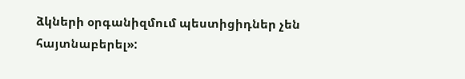ձկների օրգանիզմում պեստիցիդներ չեն հայտնաբերել»: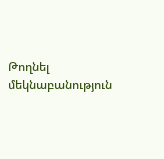Թողնել մեկնաբանություն